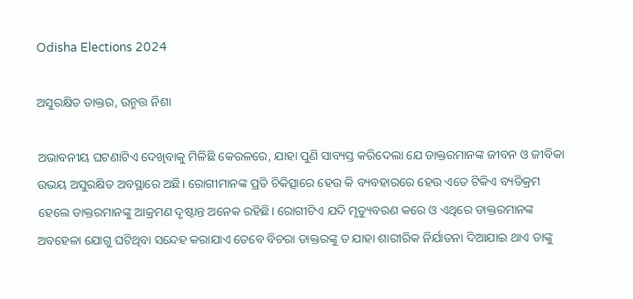Odisha Elections 2024

ଅସୁରକ୍ଷିତ ଡାକ୍ତର, ଉନ୍ମତ୍ତ ନିଶା

ଅଭାବନୀୟ ଘଟଣାଟିଏ ଦେଖିବାକୁ ମିଳିଛି କେରଳରେ, ଯାହା ପୁଣି ସାବ୍ୟସ୍ତ କରିଦେଲା ଯେ ଡାକ୍ତରମାନଙ୍କ ଜୀବନ ଓ ଜୀବିକା ଉଭୟ ଅସୁରକ୍ଷିତ ଅବସ୍ଥାରେ ଅଛି। ରୋଗୀମାନଙ୍କ ପ୍ରତି ଚିକିତ୍ସାରେ ହେଉ କି ବ୍ୟବହାରରେ ହେଉ ଏତେ ଟିକିଏ ବ୍ୟତିକ୍ରମ ହେଲେ ଡାକ୍ତରମାନଙ୍କୁ ଆକ୍ରମଣ ଦୃଷ୍ଟାନ୍ତ ଅନେକ ରହିଛି। ରୋଗୀଟିଏ ଯଦି ମୃତ୍ୟୁବରଣ କରେ ଓ ଏଥିରେ ଡାକ୍ତରମାନଙ୍କ ଅବହେଳା ଯୋଗୁ ଘଟିଥିବା ସନ୍ଦେହ କରାଯାଏ ତେବେ ବିଚରା ଡାକ୍ତରଙ୍କୁ ତ ଯାହା ଶାରୀରିକ ନିର୍ଯାତନା ଦିଆଯାଇ ଥାଏ ତାଙ୍କୁ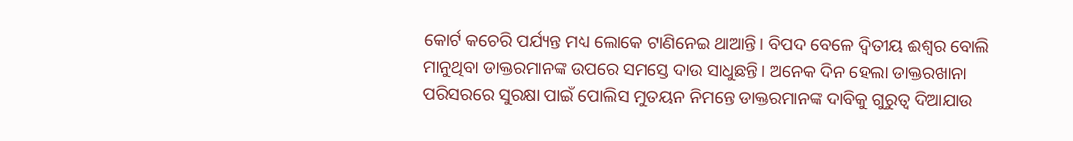କୋର୍ଟ କଚେରି ପର୍ଯ୍ୟନ୍ତ ମଧ୍ୟ ଲୋକେ ଟାଣିନେଇ ଥାଆନ୍ତି। ବିପଦ ବେଳେ ଦ୍ୱିତୀୟ ଈଶ୍ୱର ବୋଲି ମାନୁଥିବା ଡାକ୍ତରମାନଙ୍କ ଉପରେ ସମସ୍ତେ ଦାଉ ସାଧୁଛନ୍ତି। ଅନେକ ଦିନ ହେଲା ଡାକ୍ତରଖାନା ପରିସରରେ ସୁରକ୍ଷା ପାଇଁ ପୋଲିସ ମୁତୟନ ନିମନ୍ତେ ଡାକ୍ତରମାନଙ୍କ ଦାବିକୁ ଗୁରୁତ୍ୱ ଦିଆଯାଉ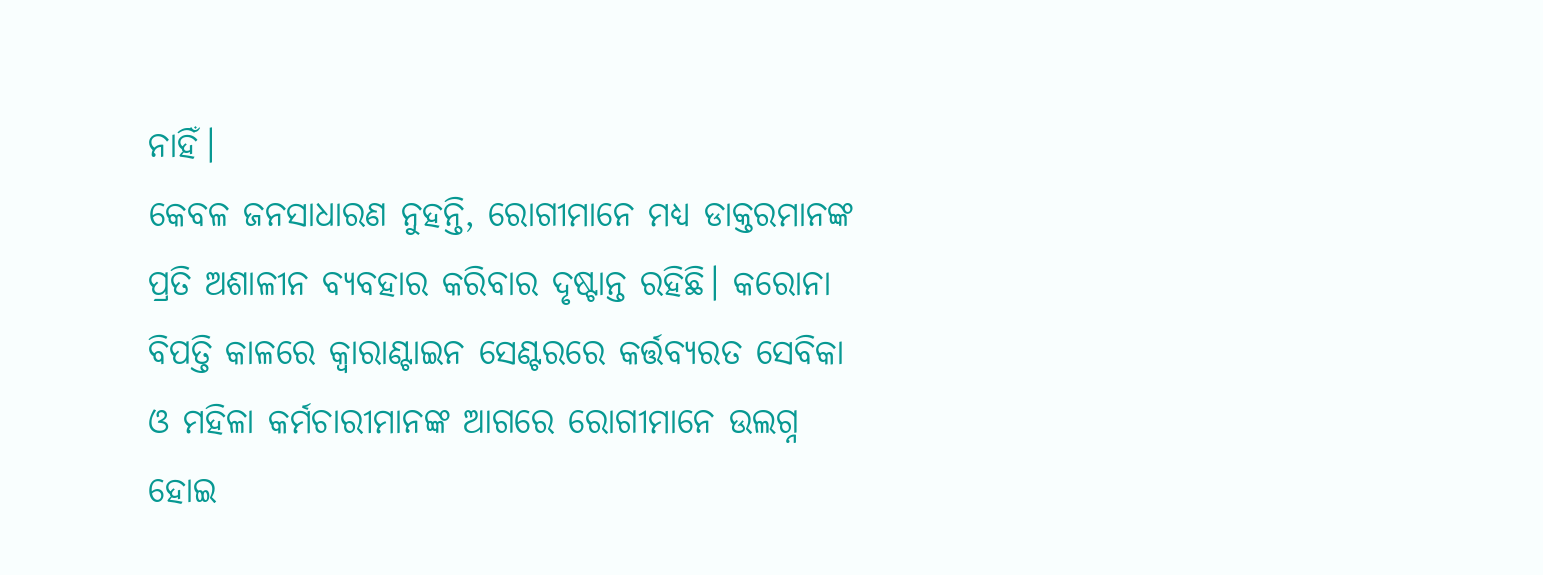ନାହିଁ।
କେବଳ ଜନସାଧାରଣ ନୁହନ୍ତି, ରୋଗୀମାନେ ମଧ୍ୟ ଡାକ୍ତରମାନଙ୍କ ପ୍ରତି ଅଶାଳୀନ ବ୍ୟବହାର କରିବାର ଦୃଷ୍ଟାନ୍ତ ରହିଛି। କରୋନା ବିପତ୍ତି କାଳରେ କ୍ୱାରାଣ୍ଟାଇନ ସେଣ୍ଟରରେ କର୍ତ୍ତବ୍ୟରତ ସେବିକା ଓ ମହିଳା କର୍ମଚାରୀମାନଙ୍କ ଆଗରେ ରୋଗୀମାନେ ଉଲଗ୍ନ ହୋଇ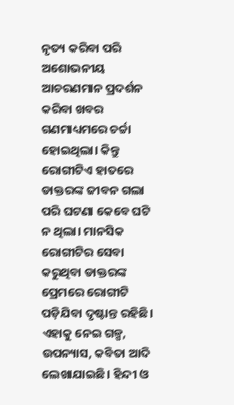ନୃତ୍ୟ କରିବା ପରି ଅଶୋଭନୀୟ ଆଚରଣମାନ ପ୍ରଦର୍ଶନ କରିବା ଖବର ଗଣମାଧ୍ୟମରେ ଚର୍ଚ୍ଚା ହୋଇଥିଲା। କିନ୍ତୁ ରୋଗୀଟିଏ ହାତରେ ଡାକ୍ତରଙ୍କ ଜୀବନ ଗଲା ପରି ଘଟଣା କେବେ ଘଟି ନ ଥିଲା। ମାନସିକ ରୋଗୀଟିର ସେବା କରୁଥିବା ଡାକ୍ତରଙ୍କ ପ୍ରେମରେ ରୋଗୀଟି ପଡ଼ିଯିବା ଦୃଷ୍ଟାନ୍ତ ରହିଛି। ଏହାକୁ ନେଇ ଗଳ୍ପ, ଉପନ୍ୟାସ, କବିତା ଆଦି ଲେଖାଯାଇଛି। ହିନ୍ଦୀ ଓ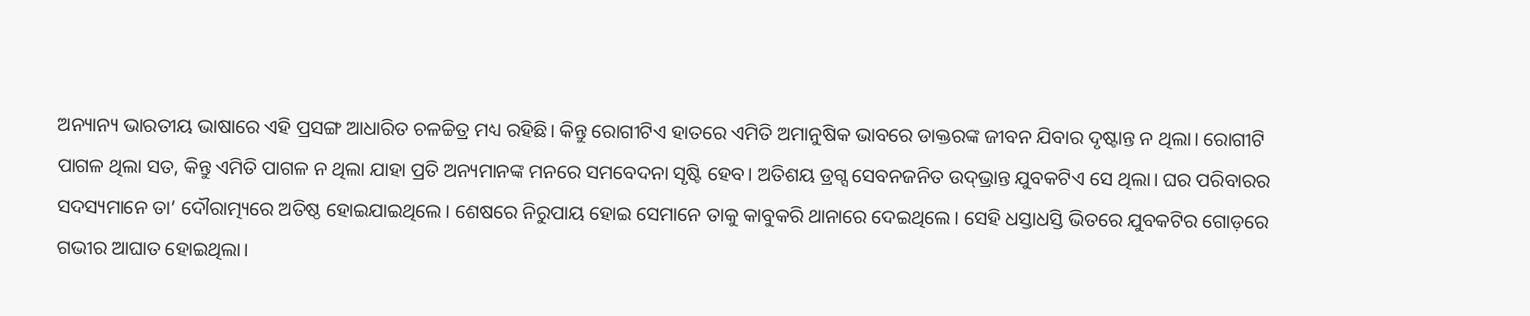ଅନ୍ୟାନ୍ୟ ଭାରତୀୟ ଭାଷାରେ ଏହି ପ୍ରସଙ୍ଗ ଆଧାରିତ ଚଳଚ୍ଚିତ୍ର ମଧ୍ୟ ରହିଛି। କିନ୍ତୁ ରୋଗୀଟିଏ ହାତରେ ଏମିତି ଅମାନୁଷିକ ଭାବରେ ଡାକ୍ତରଙ୍କ ଜୀବନ ଯିବାର ଦୃଷ୍ଟାନ୍ତ ନ ଥିଲା। ରୋଗୀଟି ପାଗଳ ଥିଲା ସତ, କିନ୍ତୁ ଏମିତି ପାଗଳ ନ ଥିଲା ଯାହା ପ୍ରତି ଅନ୍ୟମାନଙ୍କ ମନରେ ସମବେଦନା ସୃଷ୍ଟି ହେବ। ଅତିଶୟ ଡ୍ରଗ୍ସ ସେବନଜନିତ ଉଦ୍‌ଭ୍ରାନ୍ତ ଯୁବକଟିଏ ସେ ଥିଲା। ଘର ପରିବାରର ସଦସ୍ୟମାନେ ତା’ ଦୌରାତ୍ମ୍ୟରେ ଅତିଷ୍ଠ ହୋଇଯାଇଥିଲେ। ଶେଷରେ ନିରୁପାୟ ହୋଇ ସେମାନେ ତାକୁ କାବୁକରି ଥାନାରେ ଦେଇଥିଲେ। ସେହି ଧସ୍ତାଧସ୍ତି ଭିତରେ ଯୁବକଟିର ଗୋଡ଼ରେ ଗଭୀର ଆଘାତ ହୋଇଥିଲା।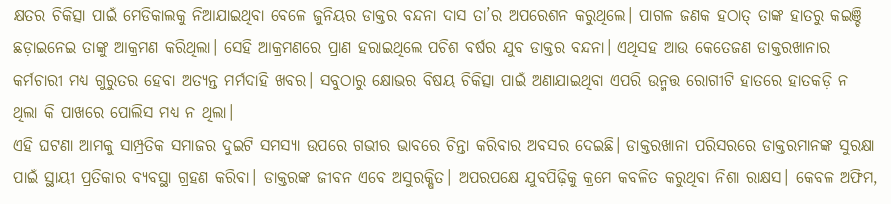କ୍ଷତର ଚିକିତ୍ସା ପାଇଁ ମେଡିକାଲକୁ ନିଆଯାଇଥିବା ବେଳେ ଜୁନିୟର ଡାକ୍ତର ବନ୍ଦନା ଦାସ ତା’ର ଅପରେଶନ କରୁଥିଲେ। ପାଗଳ ଜଣକ ହଠାତ୍‌ ତାଙ୍କ ହାତରୁ କଇଞ୍ଚି ଛଡ଼ାଇନେଇ ତାଙ୍କୁ ଆକ୍ରମଣ କରିଥିଲା। ସେହି ଆକ୍ରମଣରେ ପ୍ରାଣ ହରାଇଥିଲେ ପଚିଶ ବର୍ଷର ଯୁବ ଡାକ୍ତର ବନ୍ଦନା। ଏଥିସହ ଆଉ କେତେଜଣ ଡାକ୍ତରଖାନାର କର୍ମଚାରୀ ମଧ୍ୟ ଗୁରୁତର ହେବା ଅତ୍ୟନ୍ତ ମର୍ମଦାହି ଖବର। ସବୁଠାରୁ କ୍ଷୋଭର ବିଷୟ ଚିକିତ୍ସା ପାଇଁ ଅଣାଯାଇଥିବା ଏପରି ଉନ୍ମତ୍ତ ରୋଗୀଟି ହାତରେ ହାତକଡ଼ି ନ ଥିଲା କି ପାଖରେ ପୋଲିସ ମଧ୍ୟ ନ ଥିଲା।
ଏହି ଘଟଣା ଆମକୁ ସାମ୍ପ୍ରତିକ ସମାଜର ଦୁଇଟି ସମସ୍ୟା ଉପରେ ଗଭୀର ଭାବରେ ଚିନ୍ତା କରିବାର ଅବସର ଦେଇଛି। ଡାକ୍ତରଖାନା ପରିସରରେ ଡାକ୍ତରମାନଙ୍କ ସୁରକ୍ଷା ପାଇଁ ସ୍ଥାୟୀ ପ୍ରତିକାର ବ୍ୟବସ୍ଥା ଗ୍ରହଣ କରିବା। ଡାକ୍ତରଙ୍କ ଜୀବନ ଏବେ ଅସୁରକ୍ଷିତ। ଅପରପକ୍ଷେ ଯୁବପିଢ଼ିକୁ କ୍ରମେ କବଳିତ କରୁଥିବା ନିଶା ରାକ୍ଷସ। କେବଳ ଅଫିମ,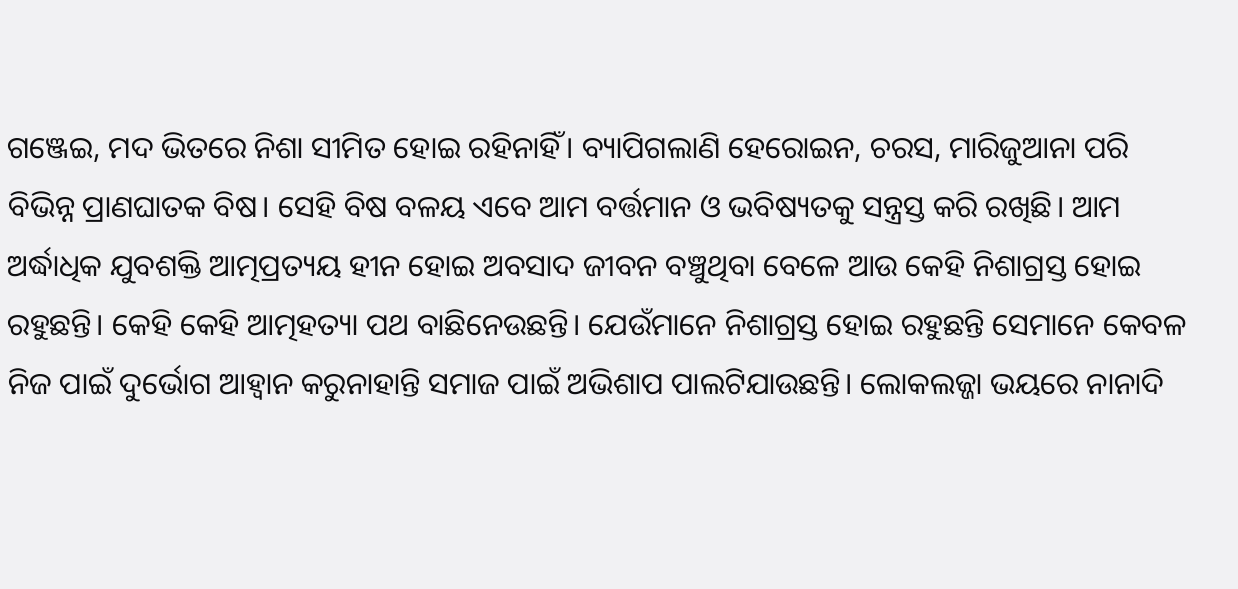ଗଞ୍ଜେଇ, ମଦ ଭିତରେ ନିଶା ସୀମିତ ହୋଇ ରହିନାହିଁ। ବ୍ୟାପିଗଲାଣି ହେରୋଇନ, ଚରସ, ମାରିଜୁଆନା ପରି ବିଭିନ୍ନ ପ୍ରାଣଘାତକ ବିଷ। ସେହି ବିଷ ବଳୟ ଏବେ ଆମ ବର୍ତ୍ତମାନ ଓ ଭବିଷ୍ୟତକୁ ସନ୍ତ୍ରସ୍ତ କରି ରଖିଛି। ଆମ ଅର୍ଦ୍ଧାଧିକ ଯୁବଶକ୍ତି ଆତ୍ମପ୍ରତ୍ୟୟ ହୀନ ହୋଇ ଅବସାଦ ଜୀବନ ବଞ୍ଚୁଥିବା ବେଳେ ଆଉ କେହି ନିଶାଗ୍ରସ୍ତ ହୋଇ ରହୁଛନ୍ତି। କେହି କେହି ଆତ୍ମହତ୍ୟା ପଥ ବାଛିନେଉଛନ୍ତି। ଯେଉଁମାନେ ନିଶାଗ୍ରସ୍ତ ହୋଇ ରହୁଛନ୍ତି ସେମାନେ କେବଳ ନିଜ ପାଇଁ ଦୁର୍ଭୋଗ ଆହ୍ବାନ କରୁନାହାନ୍ତି ସମାଜ ପାଇଁ ଅଭିଶାପ ପାଲଟିଯାଉଛନ୍ତି। ଲୋକଲଜ୍ଜା ଭୟରେ ନାନାଦି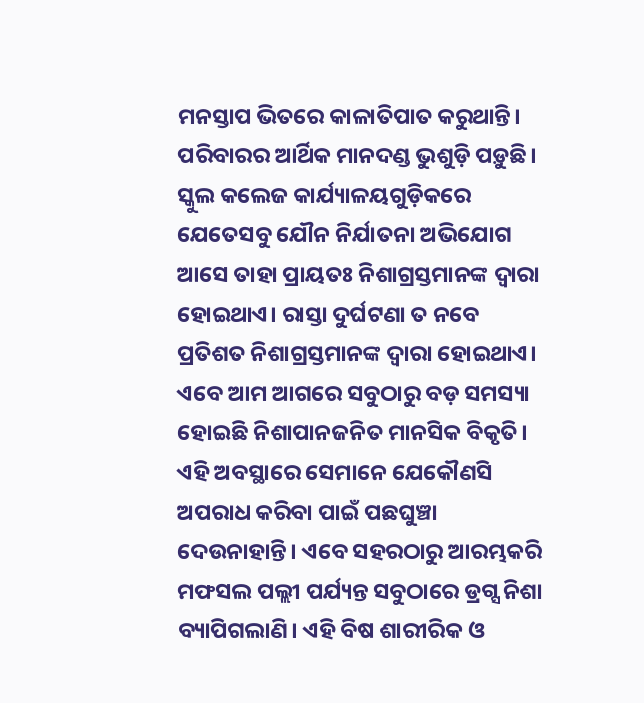ମନସ୍ତାପ ଭିତରେ କାଳାତିପାତ କରୁଥାନ୍ତି। ପରିବାରର ଆର୍ଥିକ ମାନଦଣ୍ଡ ଭୁଶୁଡ଼ି ପଡ଼ୁଛି। ସ୍କୁଲ କଲେଜ କାର୍ଯ୍ୟାଳୟଗୁଡ଼ିକରେ ଯେତେସବୁ ଯୌନ ନିର୍ଯାତନା ଅଭିଯୋଗ ଆସେ ତାହା ପ୍ରାୟତଃ ନିଶାଗ୍ରସ୍ତମାନଙ୍କ ଦ୍ୱାରା ହୋଇଥାଏ। ରାସ୍ତା ଦୁର୍ଘଟଣା ତ ନବେ ପ୍ରତିଶତ ନିଶାଗ୍ରସ୍ତମାନଙ୍କ ଦ୍ୱାରା ହୋଇଥାଏ।
ଏବେ ଆମ ଆଗରେ ସବୁଠାରୁ ବଡ଼ ସମସ୍ୟା ହୋଇଛି ନିଶାପାନଜନିତ ମାନସିକ ବିକୃତି। ଏହି ଅବସ୍ଥାରେ ସେମାନେ ଯେକୌଣସି ଅପରାଧ କରିବା ପାଇଁ ପଛଘୁଞ୍ଚା ଦେଉନାହାନ୍ତି। ଏବେ ସହରଠାରୁ ଆରମ୍ଭକରି ମଫସଲ ପଲ୍ଲୀ ପର୍ଯ୍ୟନ୍ତ ସବୁଠାରେ ଡ୍ରଗ୍ସ ନିଶା ବ୍ୟାପିଗଲାଣି। ଏହି ବିଷ ଶାରୀରିକ ଓ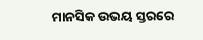ମାନସିକ ଉଭୟ ସ୍ତରରେ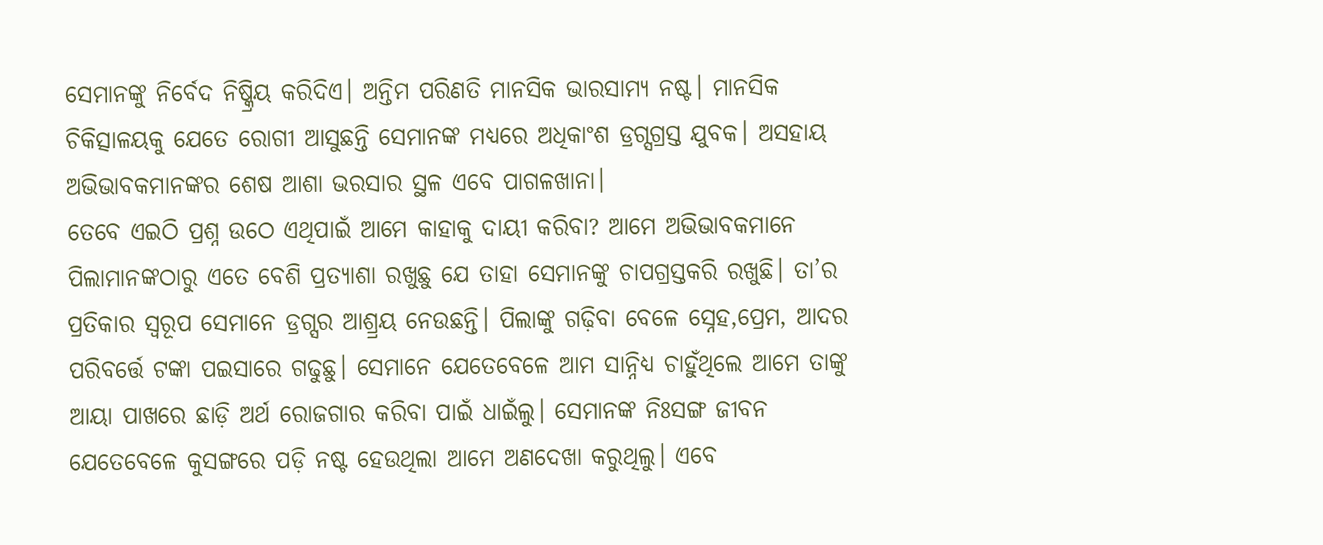ସେମାନଙ୍କୁ ନିର୍ବେଦ ନିଷ୍କ୍ରିୟ କରିଦିଏ। ଅନ୍ତିମ ପରିଣତି ମାନସିକ ଭାରସାମ୍ୟ ନଷ୍ଟ। ମାନସିକ ଚିକିତ୍ସାଳୟକୁ ଯେତେ ରୋଗୀ ଆସୁଛନ୍ତି ସେମାନଙ୍କ ମଧ୍ୟରେ ଅଧିକାଂଶ ଡ୍ରଗ୍ସଗ୍ରସ୍ତ ଯୁବକ। ଅସହାୟ ଅଭିଭାବକମାନଙ୍କର ଶେଷ ଆଶା ଭରସାର ସ୍ଥଳ ଏବେ ପାଗଳଖାନା।
ତେବେ ଏଇଠି ପ୍ରଶ୍ନ ଉଠେ ଏଥିପାଇଁ ଆମେ କାହାକୁ ଦାୟୀ କରିବା? ଆମେ ଅଭିଭାବକମାନେ ପିଲାମାନଙ୍କଠାରୁ ଏତେ ବେଶି ପ୍ରତ୍ୟାଶା ରଖୁଛୁ ଯେ ତାହା ସେମାନଙ୍କୁ ଚାପଗ୍ରସ୍ତକରି ରଖୁଛି। ତା’ର ପ୍ରତିକାର ସ୍ବରୂପ ସେମାନେ ଡ୍ରଗ୍ସର ଆଶ୍ର୍ରୟ ନେଉଛନ୍ତି। ପିଲାଙ୍କୁ ଗଢ଼ିବା ବେଳେ ସ୍ନେହ,ପ୍ରେମ, ଆଦର ପରିବର୍ତ୍ତେ ଟଙ୍କା ପଇସାରେ ଗଢୁଛୁ। ସେମାନେ ଯେତେବେଳେ ଆମ ସାନ୍ନିଧ୍ୟ ଚାହୁଁଥିଲେ ଆମେ ତାଙ୍କୁ ଆୟା ପାଖରେ ଛାଡ଼ି ଅର୍ଥ ରୋଜଗାର କରିବା ପାଇଁ ଧାଇଁଲୁ। ସେମାନଙ୍କ ନିଃସଙ୍ଗ ଜୀବନ ଯେତେବେଳେ କୁସଙ୍ଗରେ ପଡ଼ି ନଷ୍ଟ ହେଉଥିଲା ଆମେ ଅଣଦେଖା କରୁଥିଲୁ। ଏବେ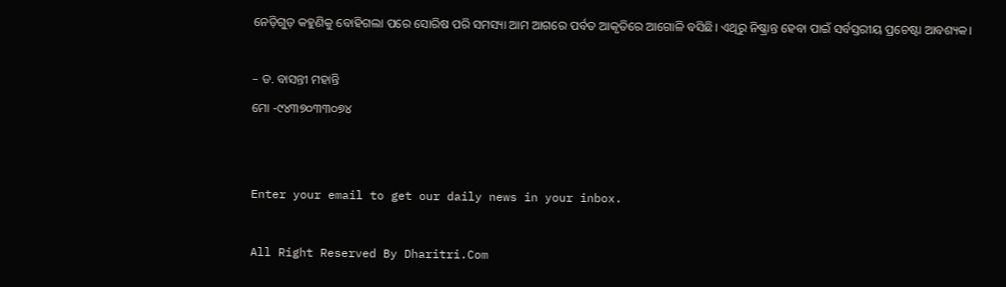ନେଡ଼ିଗୁଡ଼ କହୁଣିକୁ ବୋହିଗଲା ପରେ ସୋରିଷ ପରି ସମସ୍ୟା ଆମ ଆଗରେ ପର୍ବତ ଆକୃତିରେ ଆଗୋଳି ବସିଛି। ଏଥିରୁ ନିଷ୍କ୍ରାନ୍ତ ହେବା ପାଇଁ ସର୍ବସ୍ତରୀୟ ପ୍ରଚେଷ୍ଟା ଆବଶ୍ୟକ।

– ଡ. ବାସନ୍ତୀ ମହାନ୍ତି
ମୋ -୯୪୩୭୦୩୩୦୭୪


Enter your email to get our daily news in your inbox.

All Right Reserved By Dharitri.Com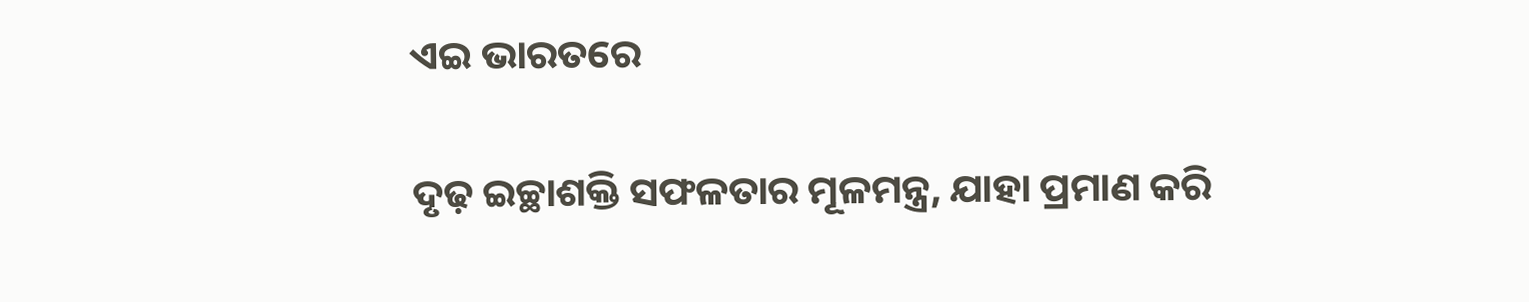ଏଇ ଭାରତରେ

ଦୃଢ଼ ଇଚ୍ଛାଶକ୍ତି ସଫଳତାର ମୂଳମନ୍ତ୍ର, ଯାହା ପ୍ରମାଣ କରି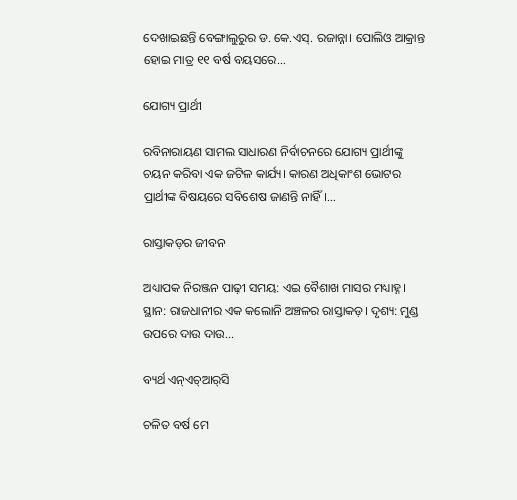ଦେଖାଇଛନ୍ତି ବେଙ୍ଗାଲୁରୁର ଡ. କେ.ଏସ୍‌. ରଜାନ୍ନା। ପୋଲିଓ ଆକ୍ରାନ୍ତ ହୋଇ ମାତ୍ର ୧୧ ବର୍ଷ ବୟସରେ...

ଯୋଗ୍ୟ ପ୍ରାର୍ଥୀ

ରବିନାରାୟଣ ସାମଲ ସାଧାରଣ ନିର୍ବାଚନରେ ଯୋଗ୍ୟ ପ୍ରାର୍ଥୀଙ୍କୁ ଚୟନ କରିବା ଏକ ଜଟିଳ କାର୍ଯ୍ୟ। କାରଣ ଅଧିକାଂଶ ଭୋଟର ପ୍ରାର୍ଥୀଙ୍କ ବିଷୟରେ ସବିଶେଷ ଜାଣନ୍ତି ନାହିଁ।...

ରାସ୍ତାକଡ଼ର ଜୀବନ

ଅଧ୍ୟାପକ ନିରଞ୍ଜନ ପାଢ଼ୀ ସମୟ: ଏଇ ବୈଶାଖ ମାସର ମଧ୍ୟାହ୍ନ। ସ୍ଥାନ: ରାଜଧାନୀର ଏକ କଲୋନି ଅଞ୍ଚଳର ରାସ୍ତାକଡ଼। ଦୃଶ୍ୟ: ମୁଣ୍ଡ ଉପରେ ଦାଉ ଦାଉ...

ବ୍ୟର୍ଥ ଏନ୍‌ଏଚ୍‌ଆର୍‌ସି

ଚଳିତ ବର୍ଷ ମେ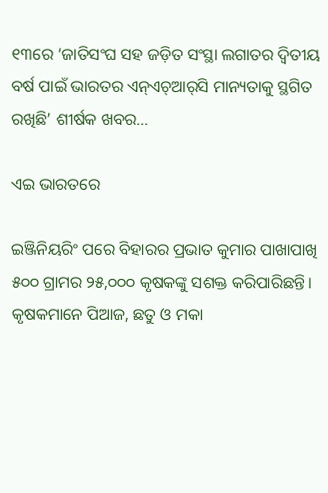୧୩ରେ ‘ଜାତିସଂଘ ସହ ଜଡ଼ିତ ସଂସ୍ଥା ଲଗାତର ଦ୍ୱିତୀୟ ବର୍ଷ ପାଇଁ ଭାରତର ଏନ୍‌ଏଚ୍‌ଆର୍‌ସି ମାନ୍ୟତାକୁ ସ୍ଥଗିତ ରଖିଛି’ ଶୀର୍ଷକ ଖବର...

ଏଇ ଭାରତରେ

ଇଞ୍ଜିନିୟରିଂ ପରେ ବିହାରର ପ୍ରଭାତ କୁମାର ପାଖାପାଖି ୫୦୦ ଗ୍ରାମର ୨୫,୦୦୦ କୃଷକଙ୍କୁ ସଶକ୍ତ କରିପାରିଛନ୍ତି। କୃଷକମାନେ ପିଆଜ, ଛତୁ ଓ ମକା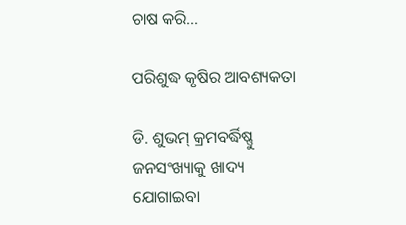ଚାଷ କରି...

ପରିଶୁଦ୍ଧ କୃଷିର ଆବଶ୍ୟକତା

ଡି. ଶୁଭମ୍‌ କ୍ରମବର୍ଦ୍ଧିଷ୍ଣୁ ଜନସଂଖ୍ୟାକୁ ଖାଦ୍ୟ ଯୋଗାଇବା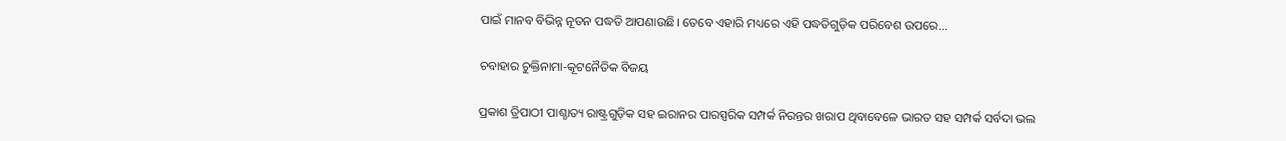ପାଇଁ ମାନବ ବିଭିନ୍ନ ନୂତନ ପଦ୍ଧତି ଆପଣାଉଛି। ତେବେ ଏହାରି ମଧ୍ୟରେ ଏହି ପଦ୍ଧତିଗୁଡ଼ିକ ପରିବେଶ ଉପରେ...

ଚବାହାର ଚୁକ୍ତିନାମା-କୂଟନୈତିକ ବିଜୟ

ପ୍ରକାଶ ତ୍ରିପାଠୀ ପାଶ୍ଚାତ୍ୟ ରାଷ୍ଟ୍ରଗୁଡ଼ିକ ସହ ଇରାନର ପାରସ୍ପରିକ ସମ୍ପର୍କ ନିରନ୍ତର ଖରାପ ଥିବାବେଳେ ଭାରତ ସହ ସମ୍ପର୍କ ସର୍ବଦା ଭଲ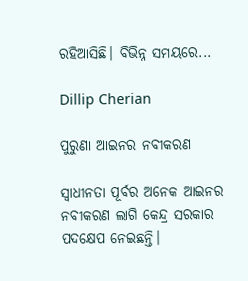ରହିଆସିଛି। ବିଭିନ୍ନ ସମୟରେ...

Dillip Cherian

ପୁରୁଣା ଆଇନର ନବୀକରଣ

ସ୍ବାଧୀନତା ପୂର୍ବର ଅନେକ ଆଇନର ନବୀକରଣ ଲାଗି କେନ୍ଦ୍ର ସରକାର ପଦକ୍ଷେପ ନେଇଛନ୍ତି।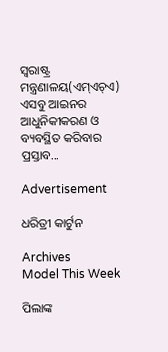ସ୍ବରାଷ୍ଟ୍ର ମନ୍ତ୍ରଣାଳୟ(ଏମ୍‌ଏଚ୍‌ଏ) ଏସବୁ ଆଇନର ଆଧୁନିକୀକରଣ ଓ ବ୍ୟବସ୍ଥିତ କରିବାର ପ୍ରସ୍ତାବ...

Advertisement

ଧରିତ୍ରୀ କାର୍ଟୁନ

Archives
Model This Week

ପିଲାଙ୍କ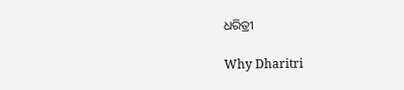ଧରିତ୍ରୀ

Why Dharitri